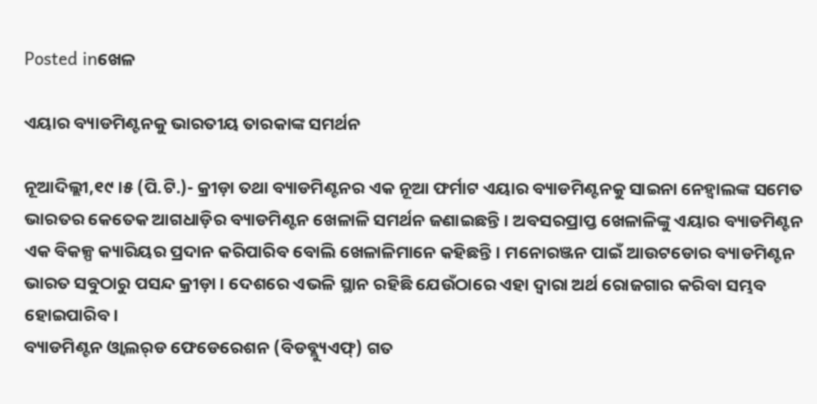Posted inଖେଳ

ଏୟାର ବ୍ୟାଡମିଣ୍ଟନକୁ ଭାରତୀୟ ତାରକାଙ୍କ ସମର୍ଥନ

ନୂଆଦିଲ୍ଲୀ,୧୯।୫ (ପି.ଟି.)- କ୍ରୀଡ଼ା ତଥା ବ୍ୟାଡମିଣ୍ଟନର ଏକ ନୂଆ ଫର୍ମାଟ ଏୟାର ବ୍ୟାଡମିଣ୍ଟନକୁ ସାଇନା ନେହ୍ବାଲଙ୍କ ସମେତ ଭାରତର କେତେକ ଆଗଧାଡ଼ିର ବ୍ୟାଡମିଣ୍ଟନ ଖେଳାଳି ସମର୍ଥନ ଜଣାଇଛନ୍ତି। ଅବସରପ୍ରାପ୍ତ ଖେଳାଳିଙ୍କୁ ଏୟାର ବ୍ୟାଡମିଣ୍ଟନ ଏକ ବିକଳ୍ପ କ୍ୟାରିୟର ପ୍ରଦାନ କରିପାରିବ ବୋଲି ଖେଳାଳିମାନେ କହିଛନ୍ତି। ମନୋରଞ୍ଜନ ପାଇଁ ଆଉଟଡୋର ବ୍ୟାଡମିଣ୍ଟନ ଭାରତ ସବୁଠାରୁ ପସନ୍ଦ କ୍ରୀଡ଼ା। ଦେଶରେ ଏଭଳି ସ୍ଥାନ ରହିଛି ଯେଉଁଠାରେ ଏହା ଦ୍ୱାରା ଅର୍ଥ ରୋଜଗାର କରିବା ସମ୍ଭବ ହୋଇପାରିବ।
ବ୍ୟାଡମିଣ୍ଟନ ଓ୍ବାଲର୍‌ଡ ଫେଡେରେଶନ (ବିଡବ୍ଲ୍ୟୁଏଫ୍‌) ଗତ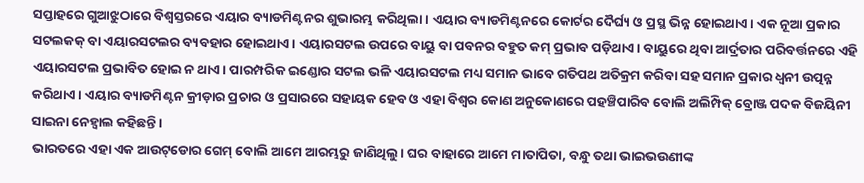ସପ୍ତାହରେ ଗୁଆଝୁଠାରେ ବିଶ୍ୱସ୍ତରରେ ଏୟାର ବ୍ୟାଡମିଣ୍ଟନର ଶୁଭାରମ୍ଭ କରିଥିଲା। ଏୟାର ବ୍ୟାଡମିଣ୍ଟନରେ କୋର୍ଟର ଦୈର୍ଘ୍ୟ ଓ ପ୍ରସ୍ଥ ଭିନ୍ନ ହୋଇଥାଏ। ଏକ ନୂଆ ପ୍ରକାର ସଟଲକକ୍‌ ବା ଏୟାରସଟଲର ବ୍ୟବହାର ହୋଇଥାଏ। ଏୟାରସଟଲ ଉପରେ ବାୟୁ ବା ପବନର ବହୁତ କମ୍‌ ପ୍ରଭାବ ପଡ଼ିଥାଏ। ବାୟୁରେ ଥିବା ଆର୍ଦ୍ରତାର ପରିବର୍ତ୍ତନରେ ଏହି ଏୟାରସଟଲ ପ୍ରଭାବିତ ହୋଇ ନ ଥାଏ। ପାରମ୍ପରିକ ଇଣ୍ଡୋର ସଟଲ ଭଳି ଏୟାରସଟଲ ମଧ୍ୟ ସମାନ ଭାବେ ଗତିପଥ ଅତିକ୍ରମ କରିବା ସହ ସମାନ ପ୍ରକାର ଧ୍ୱନୀ ଉତ୍ପନ୍ନ କରିଥାଏ। ଏୟାର ବ୍ୟାଡମିଣ୍ଟନ କ୍ରୀଡ଼ାର ପ୍ରଚାର ଓ ପ୍ରସାରରେ ସହାୟକ ହେବ ଓ ଏହା ବିଶ୍ୱର କୋଣ ଅନୁକୋଣରେ ପହଞ୍ଚିପାରିବ ବୋଲି ଅଲିମ୍ପିକ୍‌ ବ୍ରୋଞ୍ଜ ପଦକ ବିଜୟିନୀ ସାଇନା ନେହ୍ବାଲ କହିଛନ୍ତି।
ଭାରତରେ ଏହା ଏକ ଆଉଟ୍‌ଡୋର ଗେମ୍‌ ବୋଲି ଆମେ ଆରମ୍ଭରୁ ଜାଣିଥିଲୁ। ଘର ବାହାରେ ଆମେ ମାତାପିତା, ବନ୍ଧୁ ତଥା ଭାଇଭଉଣୀଙ୍କ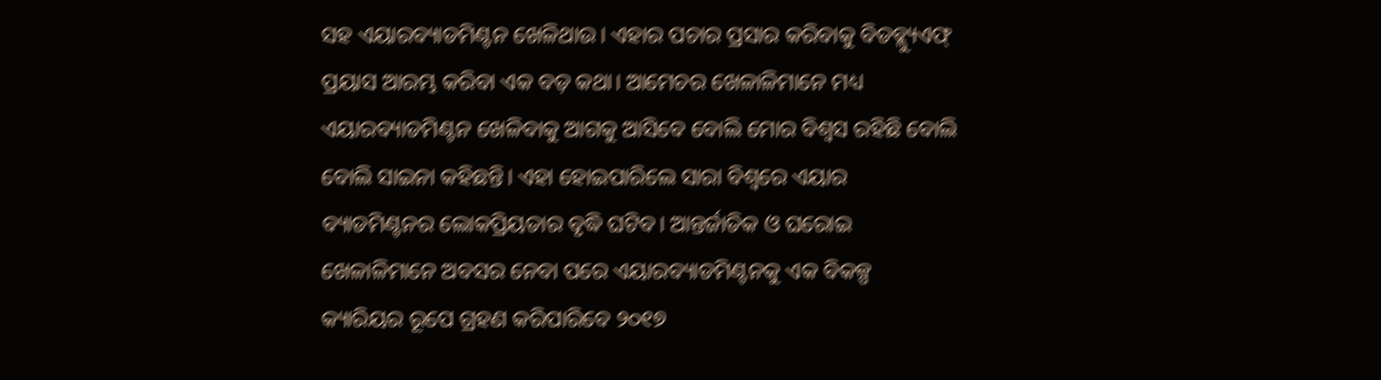ସହ ଏୟାରବ୍ୟାଡମିଣ୍ଟନ ଖେଳିଥାଉ। ଏହାର ପଚାର ପ୍ରସାର କରିବାକୁ ବିଡବ୍ଲ୍ୟୁଏଫ୍‌ ପ୍ରୟାସ ଆରମ୍ଭ କରିବା ଏକ ବଡ଼ କଥା। ଆମେଚର ଖେଳାଳିମାନେ ମଧ୍ୟ ଏୟାରବ୍ୟାଡମିଣ୍ଟନ ଖେଳିବାକୁ ଆଗକୁ ଆସିବେ ବୋଲି ମୋର ବିଶ୍ୱସ ରହିଛି ବୋଲି ବୋଲି ସାଇନା କହିଛନ୍ତି। ଏହା ହୋଇପାରିଲେ ସାରା ବିଶ୍ୱରେ ଏୟାର ବ୍ୟାଡମିଣ୍ଟନର ଲୋକପ୍ରିୟତାର ବୃଦ୍ଧି ଘଟିବ। ଆନ୍ତର୍ଜାତିକ ଓ ଘରୋଇ ଖେଳାଳିମାନେ ଅବସର ନେବା ପରେ ଏୟାରବ୍ୟାଡମିଣ୍ଟନକୁ ଏକ ବିକଳ୍ପ କ୍ୟାରିୟର ରୂପେ ଗ୍ରହଣ କରିପାରିବେ ୨୦୧୭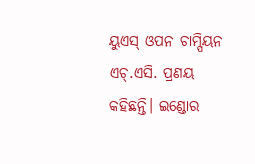ୟୁଏସ୍‌ ଓପନ ଚାମ୍ପିୟନ ଏଚ୍‌.ଏସି. ପ୍ରଣୟ କହିଛନ୍ତି। ଇଣ୍ଡୋର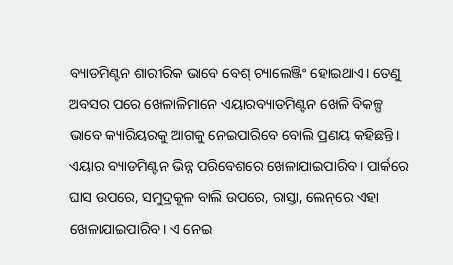ବ୍ୟାଡମିଣ୍ଟନ ଶାରୀରିକ ଭାବେ ବେଶ୍‌ ଚ୍ୟାଲେଞ୍ଜିଂ ହୋଇଥାଏ। ତେଣୁ ଅବସର ପରେ ଖେଳାଳିମାନେ ଏୟାରବ୍ୟାଡମିଣ୍ଟନ ଖେଳି ବିକଳ୍ପ ଭାବେ କ୍ୟାରିୟରକୁ ଆଗକୁ ନେଇପାରିବେ ବୋଲି ପ୍ରଣୟ କହିଛନ୍ତି।
ଏୟାର ବ୍ୟାଡମିଣ୍ଟନ ଭିନ୍ନ ପରିବେଶରେ ଖେଳାଯାଇପାରିବ। ପାର୍କରେ ଘାସ ଉପରେ, ସମୁଦ୍ରକୂଳ ବାଲି ଉପରେ, ରାସ୍ତା, ଲେନ୍‌ରେ ଏହା ଖେଳାଯାଇପାରିବ। ଏ ନେଇ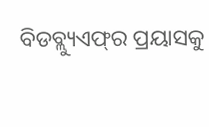ବିଡବ୍ଲ୍ୟୁଏଫ୍‌ର ପ୍ରୟାସକୁ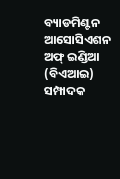ବ୍ୟାଡମିଣ୍ଟନ ଆସୋସିଏଶନ ଅଫ୍‌ ଇଣ୍ଡିଆ (ବିଏଆଇ) ସମ୍ପାଦକ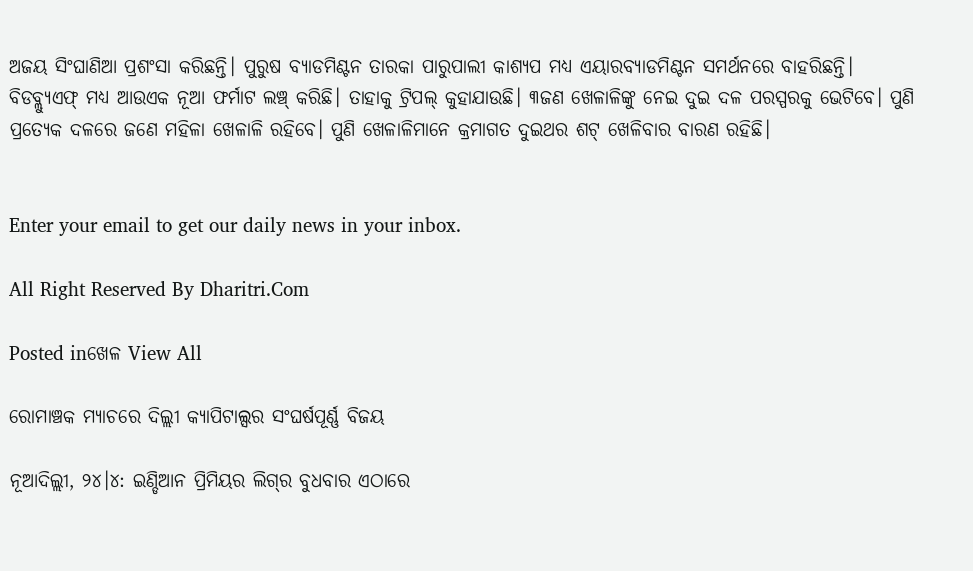ଅଜୟ ସିଂଘାଣିଆ ପ୍ରଶଂସା କରିଛନ୍ତି। ପୁରୁଷ ବ୍ୟାଡମିଣ୍ଟନ ତାରକା ପାରୁପାଲୀ କାଶ୍ୟପ ମଧ୍ୟ ଏୟାରବ୍ୟାଡମିଣ୍ଟନ ସମର୍ଥନରେ ବାହରିଛନ୍ତି। ବିଡବ୍ଲ୍ୟୁଏଫ୍‌ ମଧ୍ୟ ଆଉଏକ ନୂଆ ଫର୍ମାଟ ଲଞ୍ଚ୍‌ କରିଛି। ତାହାକୁ ଟ୍ରିପଲ୍‌ କୁହାଯାଉଛି। ୩ଜଣ ଖେଳାଳିଙ୍କୁ ନେଇ ଦୁଇ ଦଳ ପରସ୍ପରକୁ ଭେଟିବେ। ପୁଣି ପ୍ରତ୍ୟେକ ଦଳରେ ଜଣେ ମହିଳା ଖେଳାଳି ରହିବେ। ପୁଣି ଖେଳାଳିମାନେ କ୍ରମାଗତ ଦୁଇଥର ଶଟ୍‌ ଖେଳିବାର ବାରଣ ରହିଛି।


Enter your email to get our daily news in your inbox.

All Right Reserved By Dharitri.Com

Posted inଖେଳ View All

ରୋମାଞ୍ଚକ ମ୍ୟାଚରେ ଦିଲ୍ଲୀ କ୍ୟାପିଟାଲ୍ସର ସଂଘର୍ଷପୂର୍ଣ୍ଣ ବିଜୟ

ନୂଆଦିଲ୍ଲୀ, ୨୪।୪: ଇଣ୍ଡିଆନ ପ୍ରିମିୟର ଲିଗ୍‌ର ବୁଧବାର ଏଠାରେ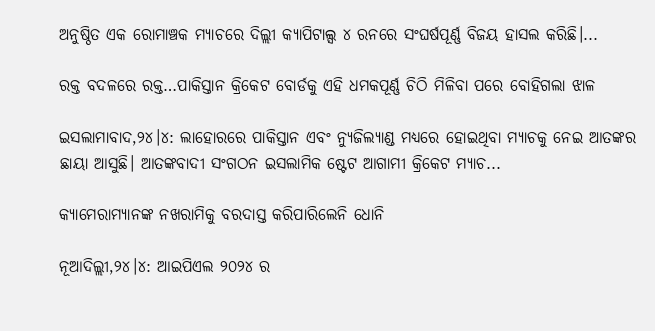ଅନୁଷ୍ଠିତ ଏକ ରୋମାଞ୍ଚକ ମ୍ୟାଚରେ ଦିଲ୍ଲୀ କ୍ୟାପିଟାଲ୍ସ ୪ ରନରେ ସଂଘର୍ଷପୂର୍ଣ୍ଣ ବିଜୟ ହାସଲ କରିଛି।...

ରକ୍ତ ବଦଳରେ ରକ୍ତ…ପାକିସ୍ତାନ କ୍ରିକେଟ ବୋର୍ଡକୁ ଏହି ଧମକପୂର୍ଣ୍ଣ ଚିଠି ମିଳିବା ପରେ ବୋହିଗଲା ଝାଳ

ଇସଲାମାବାଦ,୨୪।୪: ଲାହୋରରେ ପାକିସ୍ତାନ ଏବଂ ନ୍ୟୁଜିଲ୍ୟାଣ୍ଡ ମଧ୍ୟରେ ହୋଇଥିବା ମ୍ୟାଚକୁ ନେଇ ଆତଙ୍କର ଛାୟା ଆସୁଛି। ଆତଙ୍କବାଦୀ ସଂଗଠନ ଇସଲାମିକ ଷ୍ଟେଟ ଆଗାମୀ କ୍ରିକେଟ ମ୍ୟାଚ...

କ୍ୟାମେରାମ୍ୟାନଙ୍କ ନଖରାମିକୁ ବରଦାସ୍ତ କରିପାରିଲେନି ଧୋନି

ନୂଆଦିଲ୍ଲୀ,୨୪।୪: ଆଇପିଏଲ ୨୦୨୪ ର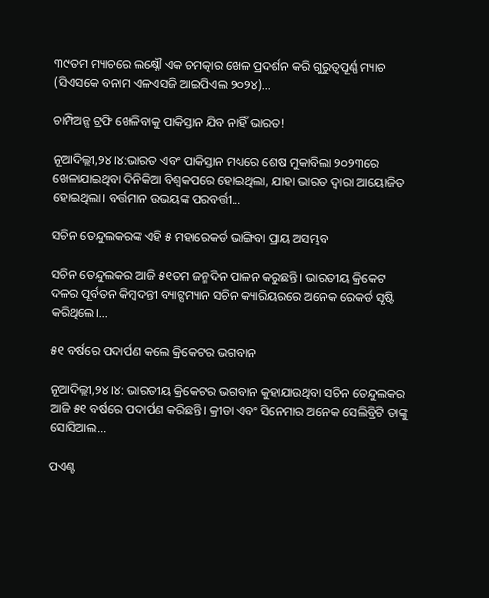୩୯ତମ ମ୍ୟାଚରେ ଲକ୍ଷ୍ନୌ ଏକ ଚମତ୍କାର ଖେଳ ପ୍ରଦର୍ଶନ କରି ଗୁରୁତ୍ୱପୂର୍ଣ୍ଣ ମ୍ୟାଚ (ସିଏସକେ ବନାମ ଏଳଏସଜି ଆଇପିଏଲ ୨୦୨୪)...

ଚାମ୍ପିଅନ୍ସ ଟ୍ରଫି ଖେଳିବାକୁ ପାକିସ୍ତାନ ଯିବ ନାହିଁ ଭାରତ!

ନୂଆଦିଲ୍ଲୀ,୨୪।୪:ଭାରତ ଏବଂ ପାକିସ୍ତାନ ମଧ୍ୟରେ ଶେଷ ମୁକାବିଲା ୨୦୨୩ରେ ଖେଳାଯାଇଥିବା ଦିନିକିଆ ବିଶ୍ୱକପରେ ହୋଇଥିଲା, ଯାହା ଭାରତ ଦ୍ୱାରା ଆୟୋଜିତ ହୋଇଥିଲା। ବର୍ତ୍ତମାନ ଉଭୟଙ୍କ ପରବର୍ତ୍ତୀ...

ସଚିନ ତେନ୍ଦୁଲକରଙ୍କ ଏହି ୫ ମହାରେକର୍ଡ ଭାଙ୍ଗିବା ପ୍ରାୟ ଅସମ୍ଭବ

ସଚିନ ତେନ୍ଦୁଲକର ଆଜି ୫୧ତମ ଜନ୍ମଦିନ ପାଳନ କରୁଛନ୍ତି। ଭାରତୀୟ କ୍ରିକେଟ ଦଳର ପୂର୍ବତନ କିମ୍ବଦନ୍ତୀ ବ୍ୟାଟ୍ସମ୍ୟାନ ସଚିନ କ୍ୟାରିୟରରେ ଅନେକ ରେକର୍ଡ ସୃଷ୍ଟି କରିଥିଲେ।...

୫୧ ବର୍ଷରେ ପଦାର୍ପଣ କଲେ କ୍ରିକେଟର ଭଗବାନ

ନୂଆଦିଲ୍ଲୀ,୨୪।୪: ଭାରତୀୟ କ୍ରିକେଟର ଭଗବାନ କୁହାଯାଉଥିବା ସଚିନ ତେନ୍ଦୁଲକର ଆଜି ୫୧ ବର୍ଷରେ ପଦାର୍ପଣ କରିଛନ୍ତି। କ୍ରୀଡା ଏବଂ ସିନେମାର ଅନେକ ସେଲିବ୍ରିଟି ତାଙ୍କୁ ସୋସିଆଲ...

ପଏଣ୍ଟ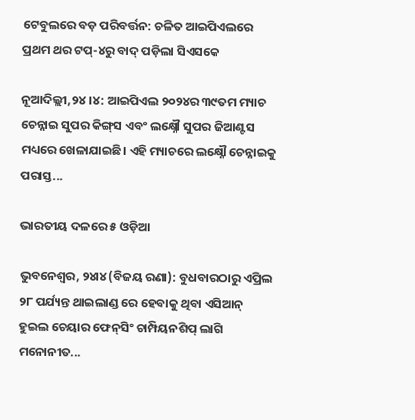ଟେବୁଲରେ ବଡ଼ ପରିବର୍ତ୍ତନ: ଚଳିତ ଆଇପିଏଲରେ ପ୍ରଥମ ଥର ଟପ୍‌-୪ରୁ ବାଦ୍‌ ପଡ଼ିଲା ସିଏସକେ

ନୂଆଦିଲ୍ଲୀ,୨୪।୪: ଆଇପିଏଲ ୨୦୨୪ର ୩୯ତମ ମ୍ୟାଚ ଚେନ୍ନାଇ ସୁପର କିଙ୍ଗ୍‌ସ ଏବଂ ଲକ୍ଷ୍ନୌ ସୁପର ଜିଆଣ୍ଟସ ମଧ୍ୟରେ ଖେଳାଯାଇଛି। ଏହି ମ୍ୟାଚରେ ଲକ୍ଷ୍ନୌ ଚେନ୍ନାଇକୁ ପରାସ୍ତ...

ଭାରତୀୟ ଦଳରେ ୫ ଓଡ଼ିଆ

ଭୁବନେଶ୍ୱର, ୨୪ା୪ (ବିଜୟ ରଣା): ବୁଧବାରଠାରୁ ଏପ୍ରିଲ ୨୮ ପର୍ଯ୍ୟନ୍ତ ଥାଇଲାଣ୍ଡ ରେ ହେବାକୁ ଥିବା ଏସିଆନ୍‌ ହୁଇଲ ଚେୟାର ଫେନ୍‌ସିଂ ଚାମ୍ପିୟନଶିପ୍‌ ଲାଗି ମନୋନୀତ...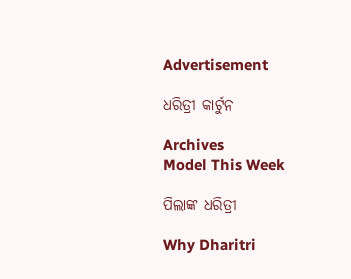Advertisement

ଧରିତ୍ରୀ କାର୍ଟୁନ

Archives
Model This Week

ପିଲାଙ୍କ ଧରିତ୍ରୀ

Why Dharitri